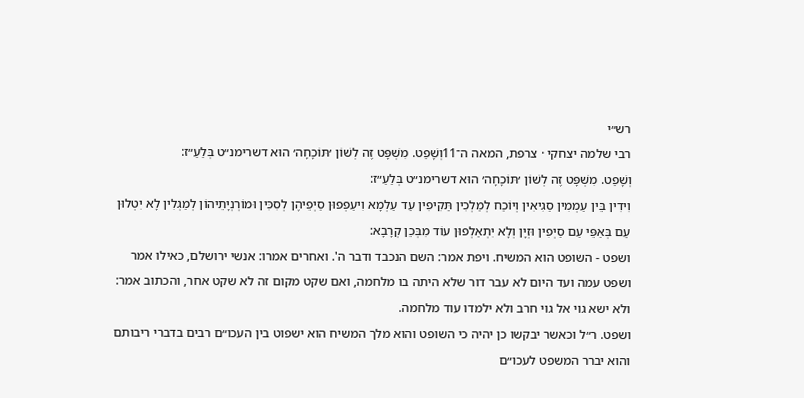רש״י
רבי שלמה יצחקי · צרפת, המאה ה־11וְשָׁפַט. מִשְׁפָּט זֶה לְשׁוֹן ׳תּוֹכָחָה׳ הוּא דשרימנ״ט בְּלַעַ״ז:
וְשָׁפַט. מִשְׁפָּט זֶה לְשׁוֹן ׳תּוֹכָחָה׳ הוּא דשרימנ״ט בְּלַעַ״ז:
וִידִין בֵּין עַמְמִין סַגִיאִין וְיוֹכַח לְמַלְכִין תַּקִיפִין עַד עַלְמָא וִיעַפְפוּן סַיְפֵיהֶן לְסִכִּין וּמוֹרְנְיָתֵיהוֹן לְמַגְלִין לָא יִטְלוּן עַם בְּאַפֵּי עַם סַיְפִין וּזְיָן וְלָא יִתְאַלְפוּן עוֹד מִבְּכֵן קְרָבָא:
ושפט - השופט הוא המשיח. ויפת אמר: השם הנכבד ודבר ה'. ואחרים אמרו: אנשי ירושלם, כאילו אמר ושפט עמה ועד היום לא עבר דור שלא היתה בו מלחמה, ואם שקט מקום זה לא שקט אחר, והכתוב אמר: ולא ישא גוי אל גוי חרב ולא ילמדו עוד מלחמה.
ושפט. ר״ל וכאשר יבקשו כן יהיה כי השופט והוא מלך המשיח הוא ישפוט בין העכו״ם רבים בדברי ריבותם והוא יברר המשפט לעכו״ם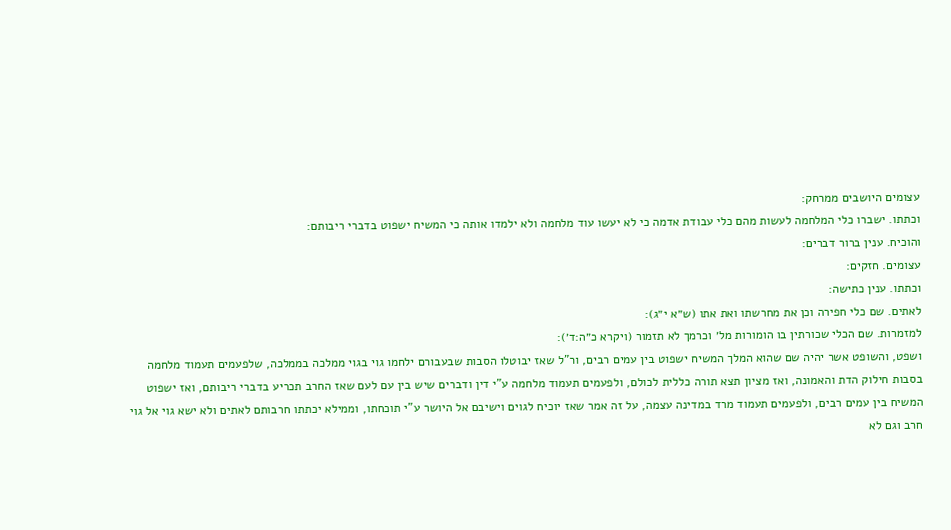עצומים היושבים ממרחק:
וכתתו. ישברו כלי המלחמה לעשות מהם כלי עבודת אדמה כי לא יעשו עוד מלחמה ולא ילמדו אותה כי המשיח ישפוט בדברי ריבותם:
והוכיח. ענין ברור דברים:
עצומים. חזקים:
וכתתו. ענין כתישה:
לאתים. שם כלי חפירה וכן את מחרשתו ואת אתו (ש״א י״ג):
למזמרות. שם הכלי שכורתין בו הומורות מל׳ וכרמך לא תזמור (ויקרא כ״ה:ד׳):
ושפט, והשופט אשר יהיה שם שהוא המלך המשיח ישפוט בין עמים רבים, ור"ל שאז יבוטלו הסבות שבעבורם ילחמו גוי בגוי ממלכה בממלכה, שלפעמים תעמוד מלחמה בסבות חילוק הדת והאמונה, ואז מציון תצא תורה כללית לכולם, ולפעמים תעמוד מלחמה ע"י דין ודברים שיש בין עם לעם שאז החרב תכריע בדברי ריבותם, ואז ישפוט המשיח בין עמים רבים, ולפעמים תעמוד מרד במדינה עצמה, על זה אמר שאז יוכיח לגוים וישיבם אל היושר ע"י תוכחתו, וממילא יכתתו חרבותם לאתים ולא ישא גוי אל גוי חרב וגם לא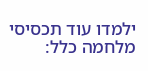ילמדו עוד תכסיסי מלחמה כלל: